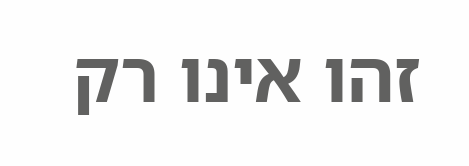זהו אינו רק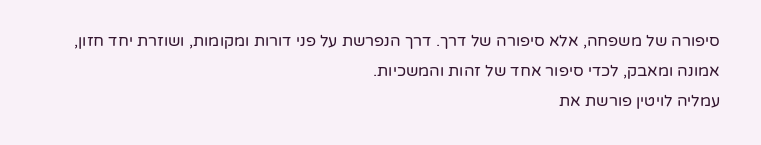סיפורה של משפחה, אלא סיפורה של דרך. דרך הנפרשת על פני דורות ומקומות, ושוזרת יחד חזון, אמונה ומאבק, לכדי סיפור אחד של זהות והמשכיות.
עמליה לויטין פורשת את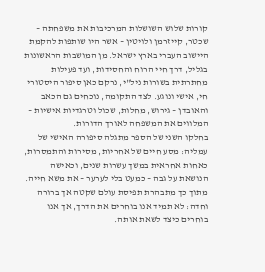קורות שלוש השושלות המרכיבות את משפחתה – שכטר, קייזרמן ולויטין – אשר היו שותפות להקמת היישוב העברי בארץ ישראל. מן המושבות הראשונות בגליל, דרך חיי הרוח והחסידות, ועד פעילות מחתרתית בשורות ניל"י, נרקם כאן סיפור היסטורי חי, אישי ונוגע. לצד התקומה, נוכחים גם הכאב
והאובדן – גירוש, מחלות, שכול וטרגדיות אישיות – המלווים את המשפחה לאורך הדורות.
בחלקו השני של הספר מתגלה סיפורה האישי של עמליה: מסע חיים של אחריות, מסירות והתמסרות, כאחות אחראית במשך עשרות שנים, וכאישה הנושאת על גבה – כמעט בלי לערער – את משא חייה. מתוך כך מתבהרת תפיסת עולם שקטה אך ברורה וחדה: לא תמיד אנו בוחרים את הדרך, אך אנו בוחרים כיצד לשאת אותה.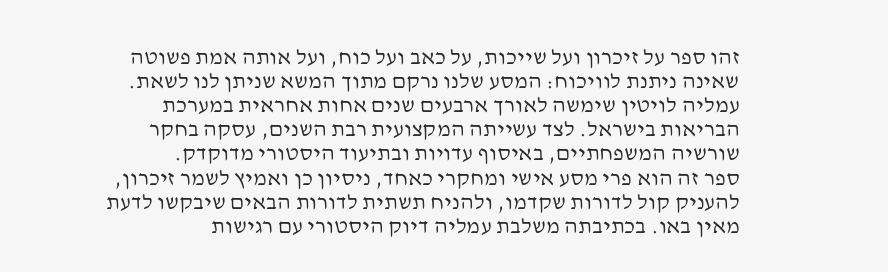זהו ספר על זיכרון ועל שייכות, על כאב ועל כוח, ועל אותה אמת פשוטה שאינה ניתנת לוויכוח: המסע שלנו נרקם מתוך המשא שניתן לנו לשאת.
עמליה לויטין שימשה לאורך ארבעים שנים אחות אחראית במערכת הבריאות בישראל. לצד עשייתה המקצועית רבת השנים, עסקה בחקר שורשיה המשפחתיים, באיסוף עדויות ובתיעוד היסטורי מדוקדק.
ספר זה הוא פרי מסע אישי ומחקרי כאחד, ניסיון כן ואמיץ לשמר זיכרון, להעניק קול לדורות שקדמו, ולהניח תשתית לדורות הבאים שיבקשו לדעת מאין באו. בכתיבתה משלבת עמליה דיוק היסטורי עם רגישות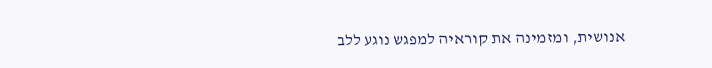אנושית, ומזמינה את קוראיה למפגש נוגע ללב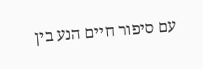עם סיפור חיים הנע בין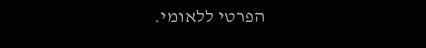הפרטי ללאומי.